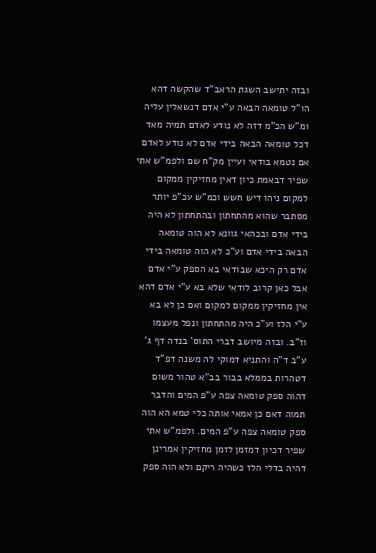ובזה יתישב השגת הראב"ד שהקשה דהא הו"ל טומאה הבאה ע"י אדם דנשאלין עליה ומ"ש הכ"מ דזה לא נודע לאדם תמיה מאד דכל טומאה הבאה בידי אדם לא נודע לאדם אם נטמא בודאי ועיין מק"ח שם ולפמ"ש אתי שפיר דבאמת כיון דאין מחזיקין ממקום למקום ניהו דיש חשש וכמ"ש עכ"פ יותר מסתבר שהוא מהתחתון ובהתחתון לא היה בידי אדם ובכהאי גוונא לא הוה טומאה הבאה בידי אדם וע"כ לא הוה טומאה בידי אדם רק היכא שבודאי בא הספק ע"י אדם אבל כאן קרוב לודאי שלא בא ע"י אדם דהא אין מחזיקין ממקום למקום ואם כן לא בא ע"י הלז וע"כ היה מהתחתון ונפל מעצמו וז"ב. ובזה מיושב דברי התוס' בנדה דף ג' ע"ב ד"ה והתניא דמוקי לה משנה דפ"ד דטהרות בממלא בבור בב"א טהור משום דהוה ספק טומאה צפה ע"פ המים והדבר תמוה דאם כן אמאי אותה כלי טמא הא הוה ספק טומאה צפה ע"פ המים. ולפמ"ש אתי שפיר דכיון דמזמן לזמן מחזיקין אמרינן דהיה בדלי הלז כשהיה ריקם ולא הוה ספק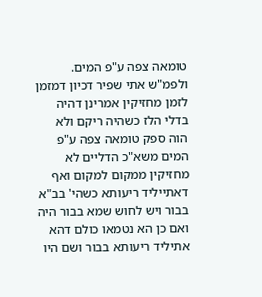טומאה צפה ע"פ המים. ולפמ"ש אתי שפיר דכיון דמזמן לזמן מחזיקין אמרינן דהיה בדלי הלז כשהיה ריקם ולא הוה ספק טומאה צפה ע"פ המים משא"כ הדליים לא מחזיקין ממקום למקום ואף דאתייליד ריעותא כשהי' בב"א בבור ויש לחוש שמא בבור היה ואם כן הא נטמאו כולם דהא אתיליד ריעותא בבור ושם היו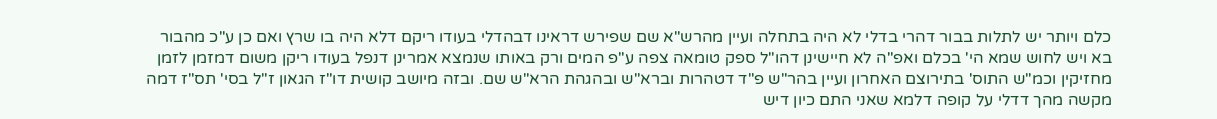כלם ויותר יש לתלות בבור דהרי בדלי לא היה בתחלה ועיין מהרש"א שם שפירש דראינו דבהדלי בעודו ריקם דלא היה בו שרץ ואם כן ע"כ מהבור בא ויש לחוש שמא הי' בכלם ואפ"ה לא חיישינן דהו"ל ספק טומאה צפה ע"פ המים ורק באותו שנמצא אמרינן דנפל בעודו ריקן משום דמזמן לזמן מחזיקין וכמ"ש התוס' בתירוצם האחרון ועיין בהר"ש פ"ד דטהרות וברא"ש ובהגהת הרא"ש שם. ובזה מיושב קושית דו"ז הגאון ז"ל בסי' תס"ז דמה מקשה מהך דדלי על קופה דלמא שאני התם כיון דיש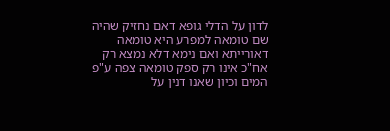לדון על הדלי גופא דאם נחזיק שהיה שם טומאה למפרע היא טומאה דאורייתא ואם נימא דלא נמצא רק אח"כ אינו רק ספק טומאה צפה ע"פ המים וכיון שאנו דנין על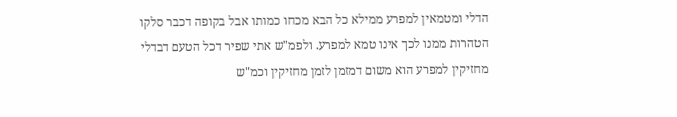הדלי ומטמאין למפרע ממילא כל הבא מכחו כמותו אבל בקופה דכבר סלקו הטהרות ממנו לכך אינו טמא למפרע. ולפמ"ש אתי שפיר דכל הטעם דבדלי מחזיקין למפרע הוא משום דמזמן לזמן מחזיקין וכמ"ש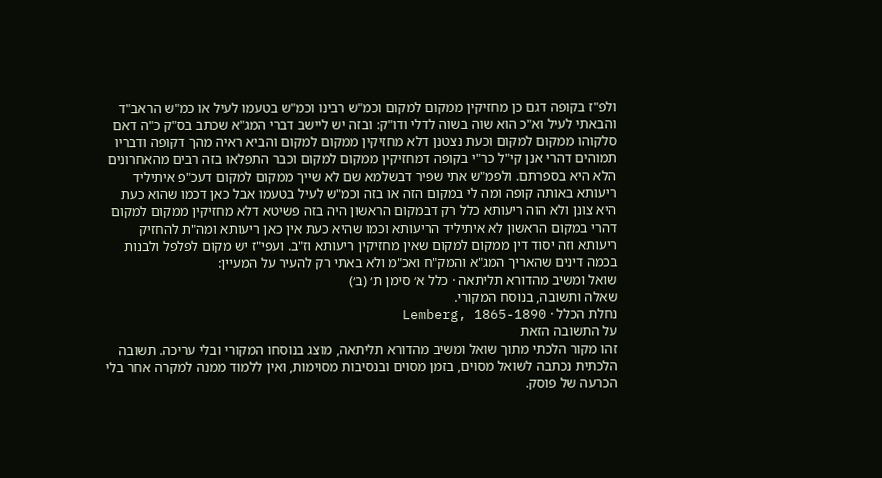ולפ"ז בקופה דגם כן מחזיקין ממקום למקום וכמ"ש רבינו וכמ"ש בטעמו לעיל או כמ"ש הראב"ד והבאתי לעיל וא"כ הוא שוה בשוה לדלי ודו"ק: ובזה יש ליישב דברי המג"א שכתב בס"ק כ"ה דאם סלקוהו ממקום למקום וכעת נצטנן דלא מחזיקין ממקום למקום והביא ראיה מהך דקופה ודבריו תמוהים דהרי אנן קי"ל כר"י בקופה דמחזיקין ממקום למקום וכבר התפלאו בזה רבים מהאחרונים הלא היא בספרתם. ולפמ"ש אתי שפיר דבשלמא שם לא שייך ממקום למקום דעכ"פ איתיליד ריעותא באותה קופה ומה לי במקום הזה או בזה וכמ"ש לעיל בטעמו אבל כאן דכמו שהוא כעת היא צונן ולא הוה ריעותא כלל רק דבמקום הראשון היה בזה פשיטא דלא מחזיקין ממקום למקום דהרי במקום הראשון לא איתיליד הריעותא וכמו שהיא כעת אין כאן ריעותא ומה"ת להחזיק ריעותא וזה יסוד דין ממקום למקום שאין מחזיקין ריעותא וז"ב. ועפי"ז יש מקום לפלפל ולבנות בכמה דינים שהאריך המג"א והמק"ח ואכ"מ ולא באתי רק להעיר על המעיין:
שואל ומשיב מהדורא תליתאה · כלל א׳ סימן ת׳ (ב׳)
שאלה ותשובה, בנוסח המקורי.
נחלת הכלל · Lemberg, 1865-1890
על התשובה הזאת
זהו מקור הלכתי מתוך שואל ומשיב מהדורא תליתאה, מוצג בנוסחו המקורי ובלי עריכה. תשובה הלכתית נכתבה לשואל מסוים, בזמן מסוים ובנסיבות מסוימות, ואין ללמוד ממנה למקרה אחר בלי הכרעה של פוסק.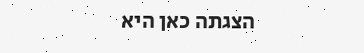הצגתה כאן היא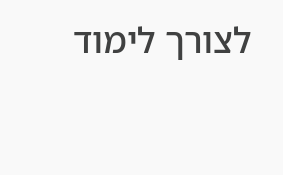לצורך לימוד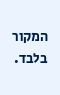המקור בלבד.